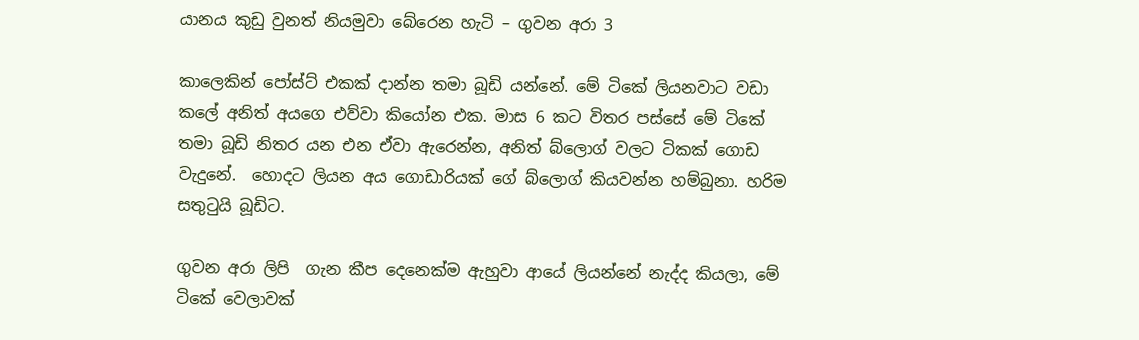යානය කුඩු වුනත් නියමුවා බේරෙන හැටි – ගුවන අරා 3

කාලෙකින් පෝස්ට් එකක් දාන්න තමා බූඩි යන්නේ. මේ ටිකේ ලියනවාට වඩා කලේ අනිත් අයගෙ එව්වා කියෝන එක. මාස 6 කට විතර පස්සේ මේ ටිකේ තමා බූඩි නිතර යන එන ඒවා ඇරෙන්න, අනිත් බ්ලොග් වලට ටිකක් ගොඩ වැදුනේ.  හොදට ලියන අය ගොඩාරියක් ගේ බ්ලොග් කියවන්න හම්බුනා. හරිම සතුටුයි බූඩිට.

ගුවන අරා ලිපි  ගැන කීප දෙනෙක්ම ඇහුවා ආයේ ලියන්නේ නැද්ද කියලා, මේ ටිකේ වෙලාවක්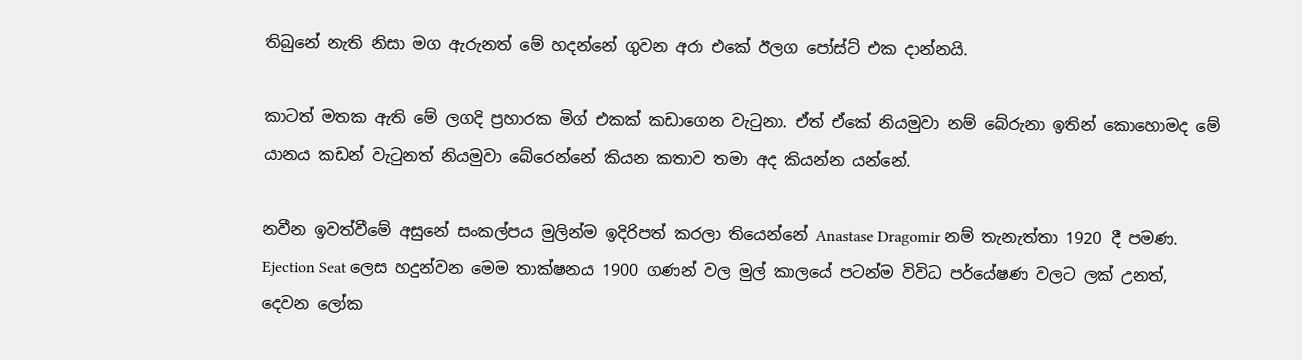තිබුනේ නැති නිසා මග ඇරුනත් මේ හදන්නේ ගුවන අරා එකේ ඊලග පෝස්ට් එක දාන්නයි.

කාටත් මතක ඇති මේ ලගදි ප්‍රහාරක මිග් එකක් කඩාගෙන වැටුනා. ඒත් ඒකේ නියමුවා නම් බේරුනා ඉතින් කොහොමද මේ යානය කඩන් වැටුනත් නියමුවා බේරෙන්නේ කියන කතාව තමා අද කියන්න යන්නේ.

නවීන ඉවත්වීමේ අසුනේ සංකල්පය මුලින්ම ඉදිරිපත් කරලා තියෙන්නේ Anastase Dragomir නම් තැනැත්තා 1920 දී පමණ. Ejection Seat ලෙස හදුන්වන මෙම තාක්ෂනය 1900 ගණන් වල මුල් කාලයේ පටන්ම විවිධ පර්යේෂණ වලට ලක් උනත්, දෙවන ලෝක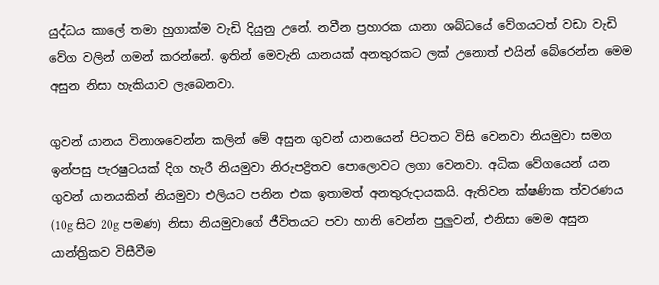යුද්ධය කාලේ තමා හුගාක්ම වැඩි දියුනු උනේ. නවීන ප්‍රහාරක යානා ශබ්ධයේ වේගයටත් වඩා වැඩි වේග වලින් ගමන් කරන්නේ. ඉතින් මෙවැනි යානයක් අනතුරකට ලක් උනොත් එයින් බේරෙන්න මෙම අසුන නිසා හැකියාව ලැබෙනවා.

ගුවන් යානය විනාශවෙන්න කලින් මේ අසුන ගුවන් යානයෙන් පිටතට විසි වෙනවා නියමුවා සමග ඉන්පසු පැරෂුටයක් දිග හැරී නියමුවා නිරුපද්‍රිතව පොලොවට ලගා වෙනවා. අධික වේගයෙන් යන ගුවන් යානයකින් නියමුවා එලියට පනින එක ඉතාමත් අනතුරුදායකයි. ඇතිවන ක්ෂණික ත්වරණය (10g සිට 20g පමණ) නිසා නියමුවාගේ ජීවිතයට පවා හානි වෙන්න පුලුවන්, එනිසා මෙම අසුන යාන්ත්‍රිකව විසීවීම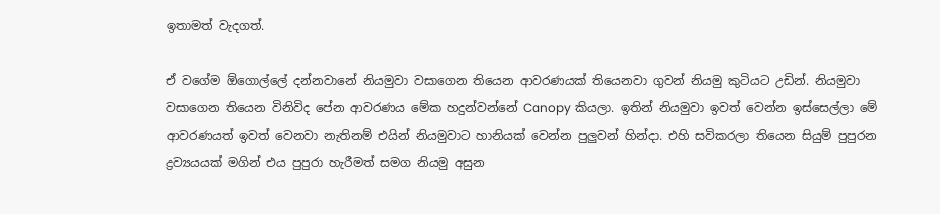ඉතාමත් වැදගත්.

ඒ වගේම ඕගොල්ලේ දන්නවානේ නියමුවා වසාගෙන තියෙන ආවරණයක් තියෙනවා ගුවන් නියමු කුටියට උඩින්. නියමුවා වසාගෙන තියෙන විනිවිද පේන ආවරණය මේක හදුන්වන්නේ Canopy කියලා. ඉතින් නියමුවා ඉවත් වෙන්න ඉස්සෙල්ලා මේ ආවරණයත් ඉවත් වෙනවා නැතිනම් එයින් නියමුවාට හානියක් වෙන්න පුලුවන් හින්දා. එහි සවිකරලා තියෙන සියුම් පුපුරන ද්‍රව්‍යයයක් මගින් එය පුපුරා හැරීමත් සමග නියමු අසුන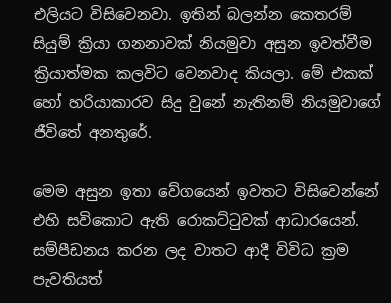එලියට විසිවෙනවා. ඉතින් බලන්න කෙතරම් සියුම් ක්‍රියා ගනනාවක් නියමුවා අසුන ඉවත්වීම ක්‍රියාත්මක කලවිට වෙනවාද කියලා. මේ එකක් හෝ හරියාකාරව සිදු වුනේ නැතිනම් නියමුවාගේ ජීවිතේ අනතුරේ.

මෙම අසුන ඉතා වේගයෙන් ඉවතට විසිවෙන්නේ එහි සවිකොට ඇති රොකට්ටුවක් ආධාරයෙන්. සම්පීඩනය කරන ලද වාතට ආදී විවිධ ක්‍රම පැවතියත්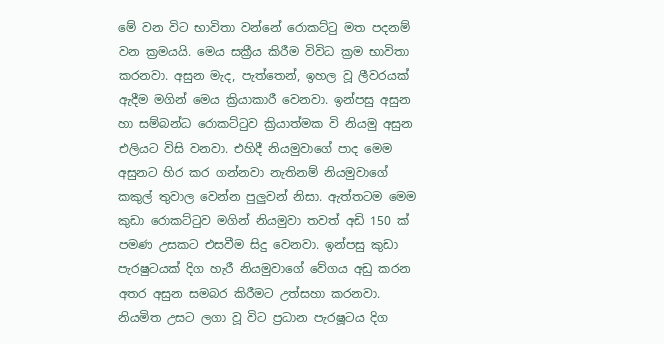මේ වන විට භාවිතා වන්නේ රොකට්ටු මත පදනම් වන ක්‍රමයයි. මෙය සක්‍රීය කිරීම විවිධ ක්‍රම භාවිතා කරනවා. අසුන මැද, පැත්තෙන්, ඉහල වූ ලීවරයක් ඇදීම මගින් මෙය ක්‍රියාකාරී වෙනවා. ඉන්පසු අසුන හා සම්බන්ධ රොකට්ටුව ක්‍රියාත්මක වි නියමු අසුන එලියට විසි වනවා. එහිදී නියමුවාගේ පාද මෙම අසුනට හිර කර ගන්නවා නැතිනම් නියමුවාගේ කකුල් තුවාල වෙන්න පුලුවන් නිසා. ඇත්තටම මෙම කුඩා රොකට්ටුව මගින් නියමුවා තවත් අඩි 150 ක් පමණ උසකට එසවීම සිදු වෙනවා. ඉන්පසු කුඩා පැරෂුටයක් දිග හැරී නියමුවාගේ වේගය අඩු කරන අතර අසුන සමබර කිරීමට උත්සහා කරනවා. නියමිත උසට ලගා වූ විට ප්‍රධාන පැරෂූටය දිග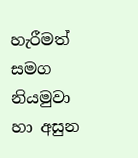හැරීමත් සමග නියමුවා හා අසුන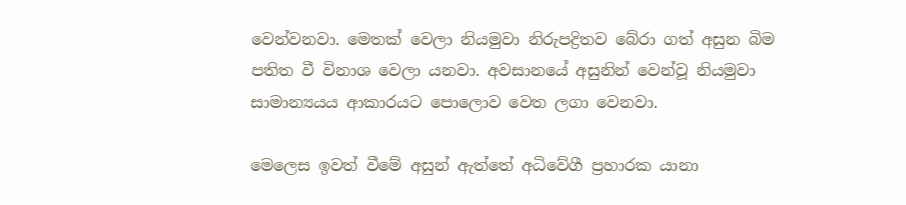වෙන්වනවා. මෙතක් වෙලා නියමුවා නිරුපද්‍රිතව බේරා ගත් අසුන බිම පතිත වී විනාශ වෙලා යනවා. අවසානයේ අසුනින් වෙන්වූ නියමුවා සාමාන්‍යයය ආකාරයට පොලොව වෙත ලගා වෙනවා.

මෙලෙස ඉවත් වීමේ අසුන් ඇත්තේ අධිවේගී ප්‍රහාරක යානා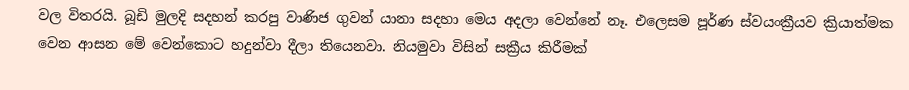වල විතරයි. බූඩි මුලදි සදහන් කරපු වාණිජ ගුවන් යානා සදහා මෙය අදලා වෙන්නේ නෑ. එලෙසම පූර්ණ ස්වයංක්‍රීයව ක්‍රියාත්මක වෙන ආසන මේ වෙන්කොට හදුන්වා දීලා තියෙනවා. නියමුවා විසින් සක්‍රීය කිරීමක්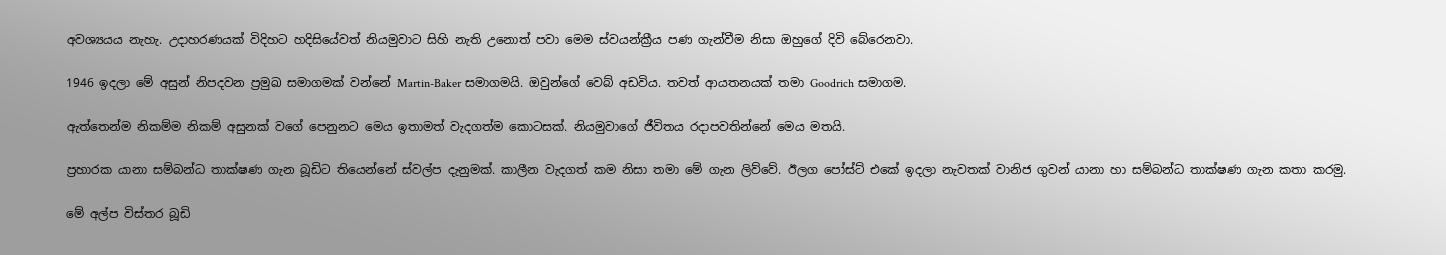අවශ්‍යයය නැහැ. උදාහරණයක් විදිහට හදිසියේවත් නියමුවාට සිහි නැති උනොත් පවා මෙම ස්වයන්ක්‍රීය පණ ගැන්වීම නිසා ඔහුගේ දිවි බේරෙනවා.

1946 ඉදලා මේ අසුන් නිපදවන ප්‍රමුඛ සමාගමක් වන්නේ Martin-Baker සමාගමයි. ඔවුන්ගේ වෙබ් අඩවිය. තවත් ආයතනයක් තමා Goodrich සමාගම.

ඇත්තෙන්ම නිකම්ම නිකම් අසුනක් වගේ පෙනුනට මෙය ඉතාමත් වැදගත්ම කොටසක්. නියමුවාගේ ජීවිතය රදාපවතින්නේ මෙය මතයි.

ප්‍රහාරක යානා සම්බන්ධ තාක්ෂණ ගැන බූඩිට තියෙන්නේ ස්වල්ප දැනුමක්. කාලීන වැදගත් කම නිසා තමා මේ ගැන ලිව්වේ. ඊලග පෝස්ට් එකේ ඉදලා නැවතක් වානිජ ගුවන් යානා හා සම්බන්ධ තාක්ෂණ ගැන කතා කරමු.

මේ අල්ප විස්තර බූඩි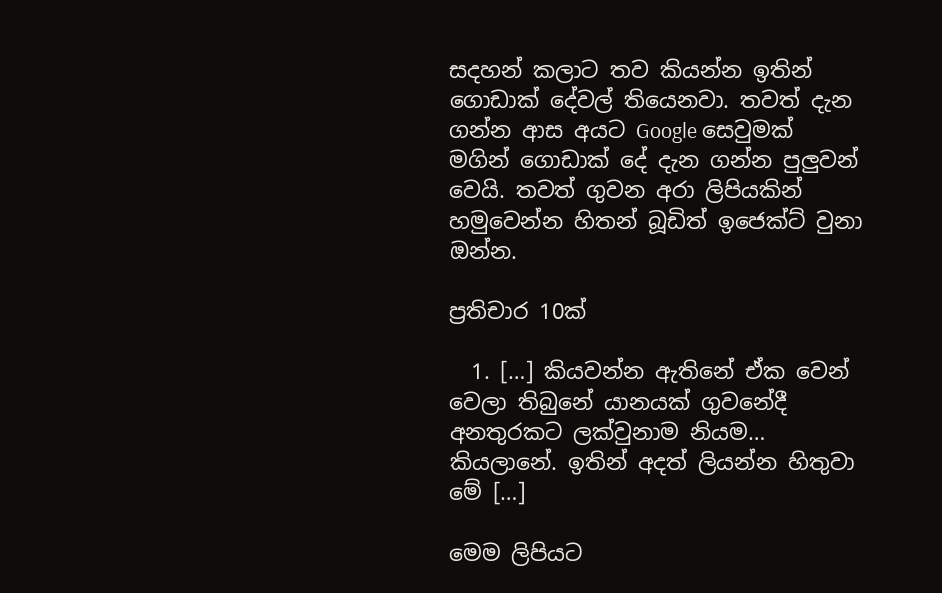සදහන් කලාට තව කියන්න ඉතින් ගොඩාක් දේවල් තියෙනවා. තවත් දැන ගන්න ආස අයට Google සෙවුමක් මගින් ගොඩාක් දේ දැන ගන්න පුලුවන් වෙයි. තවත් ගුවන අරා ලිපියකින් හමුවෙන්න හිතන් බූඩිත් ඉජෙක්ට් වුනා ඔන්න.

ප්‍රතිචාර 10ක්

  1. […] කියවන්න ඇතිනේ ඒක වෙන් වෙලා තිබුනේ යානයක් ගුවනේදී අනතුරකට ලක්වුනාම නියම… කියලානේ. ඉතින් අදත් ලියන්න හිතුවා මේ […]

මෙම ලිපියට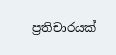ප්‍රතිචාරයක්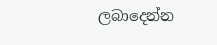ලබාදෙන්න